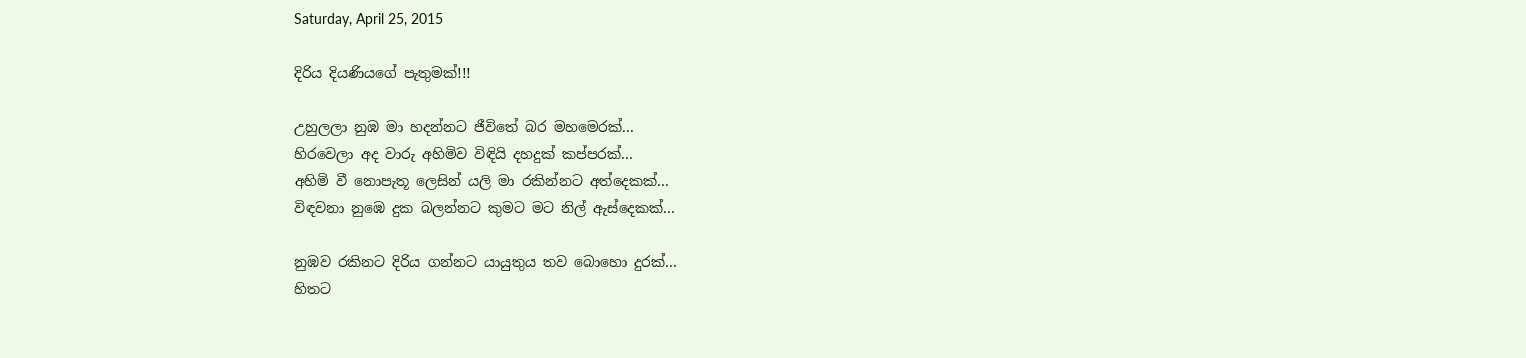Saturday, April 25, 2015

දිරිය දියණියගේ පැතුමක්!!!

උහුලලා නුඹ මා හදන්නට ජීවිතේ බර මහමෙරක්...
හිරවෙලා අද වාරු අහිමිව විඳියි දහදුක් කප්පරක්...
අහිමි වී නොපැතූ ලෙසින් යලි මා රකින්නට අත්දෙකක්...
විඳවනා නුඹෙ දුක බලන්නට කුමට මට නිල් ඇස්දෙකක්...

නුඹව රකිනට දිරිය ගන්නට යායුතුය තව බොහො දුරක්...
හිතට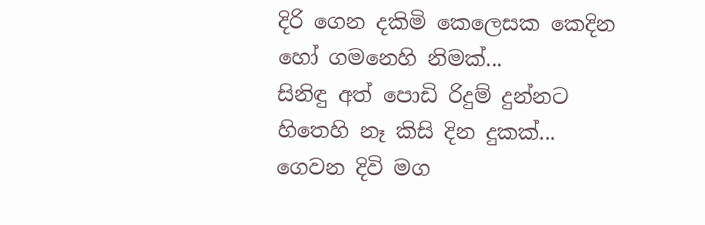දිරි ගෙන දකිමි කෙලෙසක කෙදින හෝ ගමනෙහි නිමක්...
සිනිඳු අත් පොඩි රිදුම් දුන්නට හිතෙහි නෑ කිසි දින දුකක්...
ගෙවන දිවි මග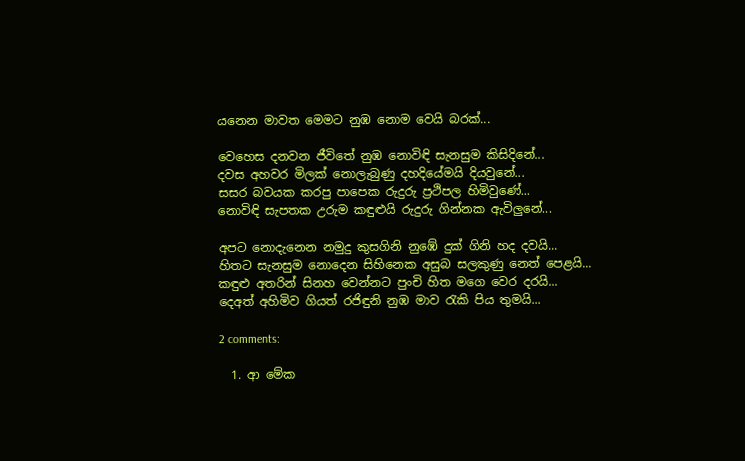යනෙන මාවත මෙමට නුඹ නොම වෙයි බරක්...

වෙහෙස දනවන ජීවිතේ නුඹ නොවිඳි සැනසුම කිසිදිනේ...
දවස අහවර මිලක් නොලැබුණු දහදියේමයි දියවුනේ...
සසර බවයක කරපු පාපෙක රුදුරු ප්‍රථිපල හිමිවුණේ...
නොවිඳි සැපතක උරුම කඳුළුයි රුදුරු ගින්නක ඇවිලුනේ...

අපට නොදැනෙන නමුදු කුසගිනි නුඹේ දුක් ගිනි හද දවයි...
හිතට සැනසුම නොදෙන සිහිනෙක අසුබ සලකුණු නෙත් පෙළයි...
කඳුළු අතරින් සිනහ වෙන්නට පුංචි හිත මගෙ වෙර දරයි...
දෙඅත් අහිමිව ගියත් රජිඳුනි නුඹ මාව රැකි පිය තුමයි...

2 comments:

  1. ආ මේක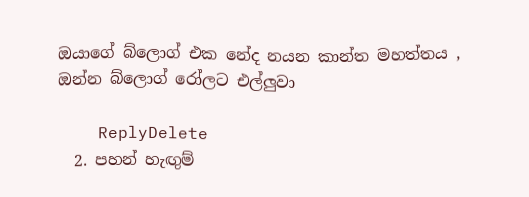ඔයාගේ බ්ලොග් එක නේද නයන කාන්ත මහත්තය , ඔන්න බ්ලොග් රෝලට එල්ලුවා

    ReplyDelete
  2. පහන් හැඟුම්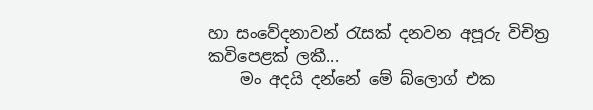හා සංවේදනාවන් රැසක් දනවන අපූරු විචිත්‍ර කවිපෙළක් ලකී...
    මං අදයි දන්නේ මේ බ්ලොග් එක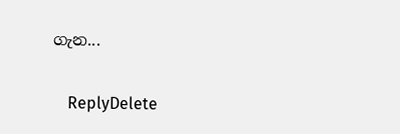ගැන...

    ReplyDelete